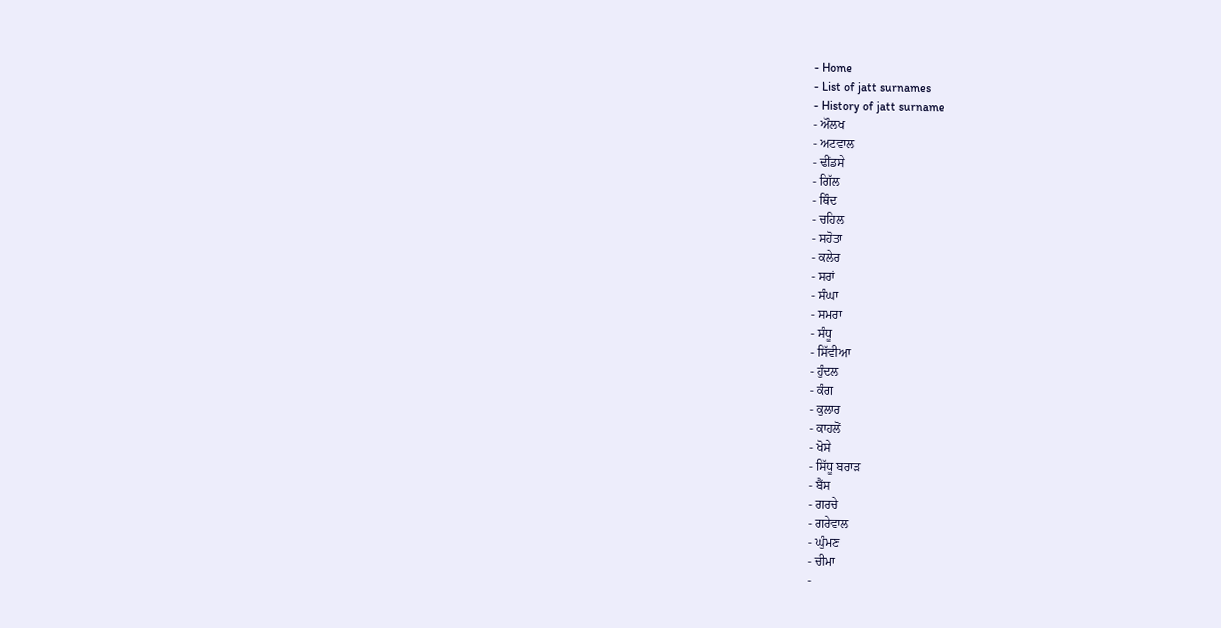- Home
- List of jatt surnames
- History of jatt surname
- ਔਲਖ
- ਅਟਵਾਲ
- ਢੀਂਡਸੇ
- ਗਿੱਲ
- ਥਿੰਦ
- ਚਹਿਲ
- ਸਹੋਤਾ
- ਕਲੇਰ
- ਸਰਾਂ
- ਸੰਘਾ
- ਸਮਰਾ
- ਸੰਧੂ
- ਸਿੱਵੀਆ
- ਹੁੰਦਲ
- ਕੰਗ
- ਕੁਲਾਰ
- ਕਾਹਲੋਂ
- ਖੋਸੇ
- ਸਿੱਧੂ ਬਰਾੜ
- ਬੈਂਸ
- ਗਰਚੇ
- ਗਰੇਵਾਲ
- ਘੁੰਮਣ
- ਚੀਮਾ
-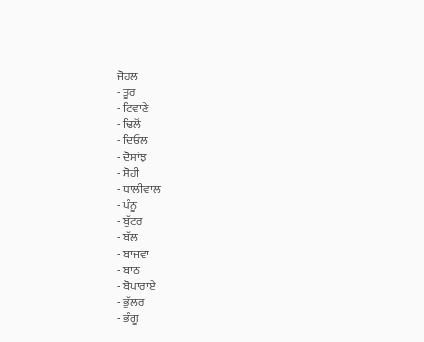ਜੋਹਲ
- ਤੂਰ
- ਟਿਵਾਣੇ
- ਢਿਲੋਂ
- ਦਿਓਲ
- ਦੋਸਾਂਝ
- ਸੋਹੀ
- ਧਾਲੀਵਾਲ
- ਪੰਨੂ
- ਬੁੱਟਰ
- ਬੱਲ
- ਬਾਜਵਾ
- ਬਾਠ
- ਬੋਪਾਰਾਏ
- ਭੁੱਲਰ
- ਭੰਗੂ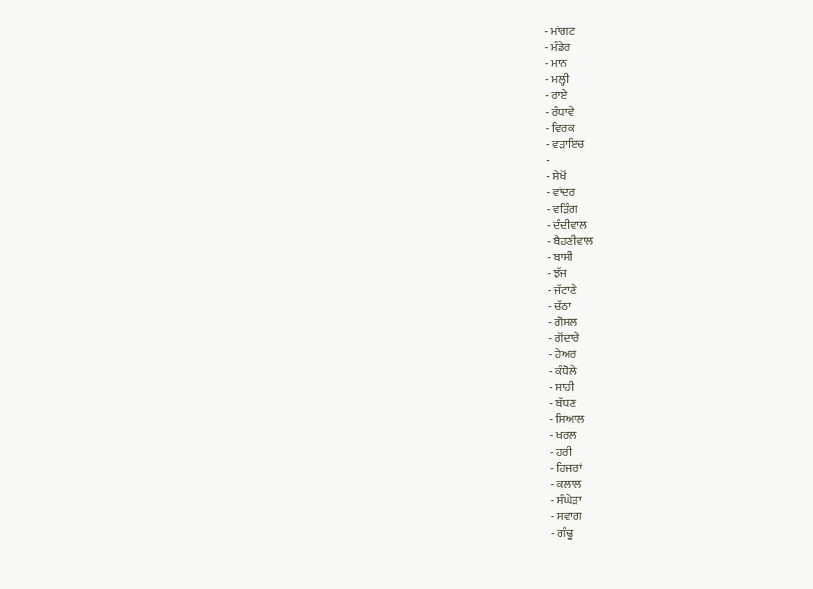- ਮਾਂਗਟ
- ਮੰਡੇਰ
- ਮਾਨ
- ਮਲ੍ਹੀ
- ਰਾਏ
- ਰੰਧਾਵੇ
- ਵਿਰਕ
- ਵੜਾਇਚ
-
- ਸੇਖੋਂ
- ਵਾਂਦਰ
- ਵੜਿੰਗ
- ਦੰਦੀਵਾਲ
- ਬੈਹਣੀਵਾਲ
- ਬਾਸੀ
- ਝੱਜ
- ਜੱਟਾਣੇ
- ਚੱਠਾ
- ਗੋਸਲ
- ਗੋਂਦਾਰੇ
- ਹੇਅਰ
- ਕੰਧੋਲੇ
- ਸਾਹੀ
- ਬੱਧਣ
- ਸਿਆਲ
- ਖਰਲ
- ਹਰੀ
- ਹਿਜਰਾਂ
- ਕਲਾਲ
- ਸੰਘੇੜਾ
- ਸਵਾਗ
- ਗੰਢੂ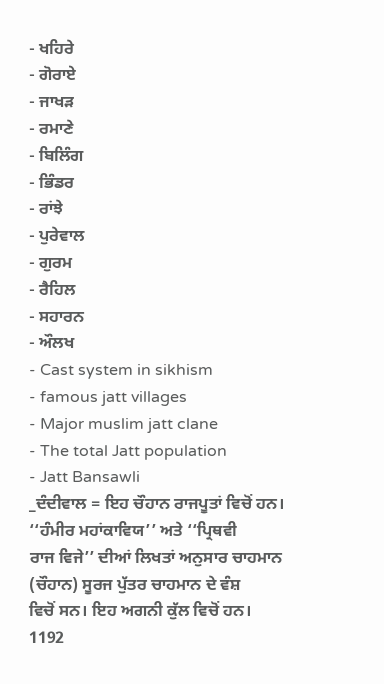- ਖਹਿਰੇ
- ਗੋਰਾਏ
- ਜਾਖੜ
- ਰਮਾਣੇ
- ਬਿਲਿੰਗ
- ਭਿੰਡਰ
- ਰਾਂਝੇ
- ਪੁਰੇਵਾਲ
- ਗੁਰਮ
- ਰੈਹਿਲ
- ਸਹਾਰਨ
- ਔਲਖ
- Cast system in sikhism
- famous jatt villages
- Major muslim jatt clane
- The total Jatt population
- Jatt Bansawli
_ਦੰਦੀਵਾਲ = ਇਹ ਚੌਹਾਨ ਰਾਜਪੂਤਾਂ ਵਿਚੋਂ ਹਨ। ‘‘ਹੰਮੀਰ ਮਹਾਂਕਾਵਿਯ’’ ਅਤੇ ‘‘ਪ੍ਰਿਥਵੀ
ਰਾਜ ਵਿਜੇ’’ ਦੀਆਂ ਲਿਖਤਾਂ ਅਨੁਸਾਰ ਚਾਹਮਾਨ (ਚੌਹਾਨ) ਸੂਰਜ ਪੁੱਤਰ ਚਾਹਮਾਨ ਦੇ ਵੰਸ਼
ਵਿਚੋਂ ਸਨ। ਇਹ ਅਗਨੀ ਕੁੱਲ ਵਿਚੋਂ ਹਨ।
1192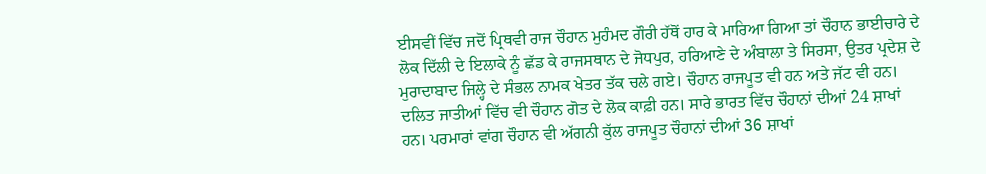ਈਸਵੀਂ ਵਿੱਚ ਜਦੋਂ ਪ੍ਰਿਥਵੀ ਰਾਜ ਚੌਹਾਨ ਮੁਹੰਮਦ ਗੌਰੀ ਹੱਥੋਂ ਹਾਰ ਕੇ ਮਾਰਿਆ ਗਿਆ ਤਾਂ ਚੌਹਾਨ ਭਾਈਚਾਰੇ ਦੇ ਲੋਕ ਦਿੱਲੀ ਦੇ ਇਲਾਕੇ ਨੂੰ ਛੱਡ ਕੇ ਰਾਜਸਥਾਨ ਦੇ ਜੋਧਪੁਰ, ਹਰਿਆਣੇ ਦੇ ਅੰਬਾਲਾ ਤੇ ਸਿਰਸਾ, ਉਤਰ ਪ੍ਰਦੇਸ਼ ਦੇ ਮੁਰਾਦਾਬਾਦ ਜਿਲ੍ਹੇ ਦੇ ਸੰਭਲ ਨਾਮਕ ਖੇਤਰ ਤੱਕ ਚਲੇ ਗਏ। ਚੌਹਾਨ ਰਾਜਪੂਤ ਵੀ ਹਨ ਅਤੇ ਜੱਟ ਵੀ ਹਨ। ਦਲਿਤ ਜਾਤੀਆਂ ਵਿੱਚ ਵੀ ਚੌਹਾਨ ਗੋਤ ਦੇ ਲੋਕ ਕਾਫ਼ੀ ਹਨ। ਸਾਰੇ ਭਾਰਤ ਵਿੱਚ ਚੌਹਾਨਾਂ ਦੀਆਂ 24 ਸ਼ਾਖਾਂ ਹਨ। ਪਰਮਾਰਾਂ ਵਾਂਗ ਚੌਹਾਨ ਵੀ ਅੱਗਨੀ ਕੁੱਲ ਰਾਜਪੂਤ ਚੌਹਾਨਾਂ ਦੀਆਂ 36 ਸ਼ਾਖਾਂ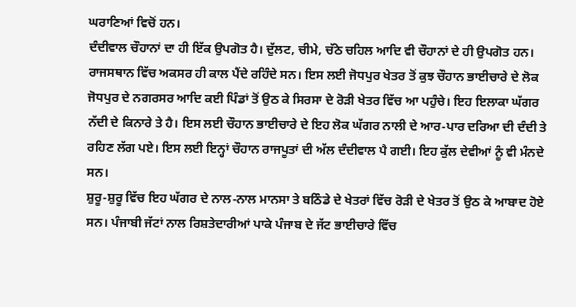ਘਰਾਣਿਆਂ ਵਿਚੋਂ ਹਨ।
ਦੰਦੀਵਾਲ ਚੌਹਾਨਾਂ ਦਾ ਹੀ ਇੱਕ ਉਪਗੋਤ ਹੈ। ਦੁੱਲਟ, ਚੀਮੇ, ਚੱਠੇ ਚਹਿਲ ਆਦਿ ਵੀ ਚੌਹਾਨਾਂ ਦੇ ਹੀ ਉਪਗੋਤ ਹਨ। ਰਾਜਸਥਾਨ ਵਿੱਚ ਅਕਸਰ ਹੀ ਕਾਲ ਪੈਂਦੇ ਰਹਿੰਦੇ ਸਨ। ਇਸ ਲਈ ਜੋਧਪੁਰ ਖੇਤਰ ਤੋਂ ਕੁਝ ਚੌਹਾਨ ਭਾਈਚਾਰੇ ਦੇ ਲੋਕ ਜੋਧਪੁਰ ਦੇ ਨਗਰਸਰ ਆਦਿ ਕਈ ਪਿੰਡਾਂ ਤੋਂ ਉਠ ਕੇ ਸਿਰਸਾ ਦੇ ਰੋੜੀ ਖੇਤਰ ਵਿੱਚ ਆ ਪਹੁੰਚੇ। ਇਹ ਇਲਾਕਾ ਘੱਗਰ ਨੱਦੀ ਦੇ ਕਿਨਾਰੇ ਤੇ ਹੈ। ਇਸ ਲਈ ਚੌਹਾਨ ਭਾਈਚਾਰੇ ਦੇ ਇਹ ਲੋਕ ਘੱਗਰ ਨਾਲੀ ਦੇ ਆਰ-ਪਾਰ ਦਰਿਆ ਦੀ ਦੰਦੀ ਤੇ ਰਹਿਣ ਲੱਗ ਪਏ। ਇਸ ਲਈ ਇਨ੍ਹਾਂ ਚੌਹਾਨ ਰਾਜਪੂਤਾਂ ਦੀ ਅੱਲ ਦੰਦੀਵਾਲ ਪੈ ਗਈ। ਇਹ ਕੁੱਲ ਦੇਵੀਆਂ ਨੂੰ ਵੀ ਮੰਨਦੇ ਸਨ।
ਸ਼ੁਰੂ-ਸ਼ੁਰੂ ਵਿੱਚ ਇਹ ਘੱਗਰ ਦੇ ਨਾਲ-ਨਾਲ ਮਾਨਸਾ ਤੇ ਬਠਿੰਡੇ ਦੇ ਖੇਤਰਾਂ ਵਿੱਚ ਰੋੜੀ ਦੇ ਖੇਤਰ ਤੋਂ ਉਠ ਕੇ ਆਬਾਦ ਹੋਏ ਸਨ। ਪੰਜਾਬੀ ਜੱਟਾਂ ਨਾਲ ਰਿਸ਼ਤੇਦਾਰੀਆਂ ਪਾਕੇ ਪੰਜਾਬ ਦੇ ਜੱਟ ਭਾਈਚਾਰੇ ਵਿੱਚ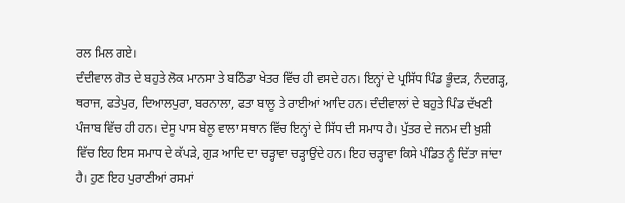ਰਲ ਮਿਲ ਗਏ।
ਦੰਦੀਵਾਲ ਗੋਤ ਦੇ ਬਹੁਤੇ ਲੋਕ ਮਾਨਸਾ ਤੇ ਬਠਿੰਡਾ ਖੇਤਰ ਵਿੱਚ ਹੀ ਵਸਦੇ ਹਨ। ਇਨ੍ਹਾਂ ਦੇ ਪ੍ਰਸਿੱਧ ਪਿੰਡ ਭੂੰਦੜ, ਨੰਦਗੜ੍ਹ, ਥਰਾਜ, ਫਤੇਪੁਰ, ਦਿਆਲਪੁਰਾ, ਬਰਨਾਲਾ, ਫਤਾ ਬਾਲੂ ਤੇ ਰਾਈਆਂ ਆਦਿ ਹਨ। ਦੰਦੀਵਾਲਾਂ ਦੇ ਬਹੁਤੇ ਪਿੰਡ ਦੱਖਣੀ ਪੰਜਾਬ ਵਿੱਚ ਹੀ ਹਨ। ਦੇਸੂ ਪਾਸ ਬੇਲੂ ਵਾਲਾ ਸਥਾਨ ਵਿੱਚ ਇਨ੍ਹਾਂ ਦੇ ਸਿੱਧ ਦੀ ਸਮਾਧ ਹੈ। ਪੁੱਤਰ ਦੇ ਜਨਮ ਦੀ ਖ਼ੁਸ਼ੀ ਵਿੱਚ ਇਹ ਇਸ ਸਮਾਧ ਦੇ ਕੱਪੜੇ, ਗੁੜ ਆਦਿ ਦਾ ਚੜ੍ਹਾਵਾ ਚੜ੍ਹਾਉਂਦੇ ਹਨ। ਇਹ ਚੜ੍ਹਾਵਾ ਕਿਸੇ ਪੰਡਿਤ ਨੂੰ ਦਿੱਤਾ ਜਾਂਦਾ ਹੈ। ਹੁਣ ਇਹ ਪੁਰਾਣੀਆਂ ਰਸਮਾਂ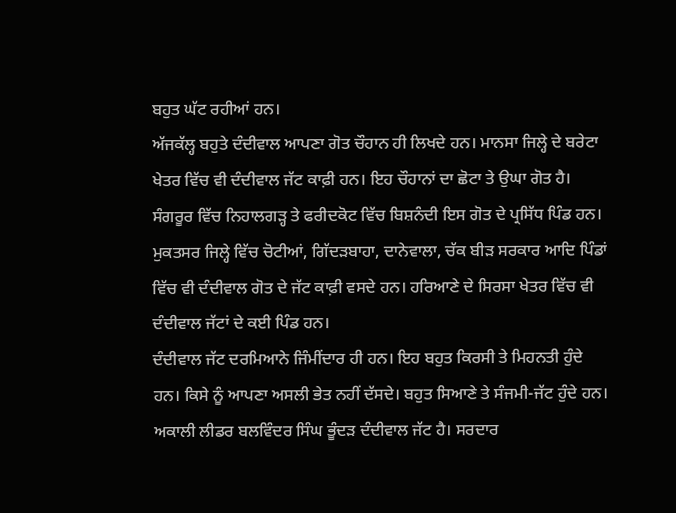ਬਹੁਤ ਘੱਟ ਰਹੀਆਂ ਹਨ।
ਅੱਜਕੱਲ੍ਹ ਬਹੁਤੇ ਦੰਦੀਵਾਲ ਆਪਣਾ ਗੋਤ ਚੌਹਾਨ ਹੀ ਲਿਖਦੇ ਹਨ। ਮਾਨਸਾ ਜਿਲ੍ਹੇ ਦੇ ਬਰੇਟਾ ਖੇਤਰ ਵਿੱਚ ਵੀ ਦੰਦੀਵਾਲ ਜੱਟ ਕਾਫ਼ੀ ਹਨ। ਇਹ ਚੌਹਾਨਾਂ ਦਾ ਛੋਟਾ ਤੇ ਉਘਾ ਗੋਤ ਹੈ। ਸੰਗਰੂਰ ਵਿੱਚ ਨਿਹਾਲਗੜ੍ਹ ਤੇ ਫਰੀਦਕੋਟ ਵਿੱਚ ਬਿਸ਼ਨੰਦੀ ਇਸ ਗੋਤ ਦੇ ਪ੍ਰਸਿੱਧ ਪਿੰਡ ਹਨ। ਮੁਕਤਸਰ ਜਿਲ੍ਹੇ ਵਿੱਚ ਚੋਟੀਆਂ, ਗਿੱਦੜਬਾਹਾ, ਦਾਨੇਵਾਲਾ, ਚੱਕ ਬੀੜ ਸਰਕਾਰ ਆਦਿ ਪਿੰਡਾਂ ਵਿੱਚ ਵੀ ਦੰਦੀਵਾਲ ਗੋਤ ਦੇ ਜੱਟ ਕਾਫ਼ੀ ਵਸਦੇ ਹਨ। ਹਰਿਆਣੇ ਦੇ ਸਿਰਸਾ ਖੇਤਰ ਵਿੱਚ ਵੀ ਦੰਦੀਵਾਲ ਜੱਟਾਂ ਦੇ ਕਈ ਪਿੰਡ ਹਨ।
ਦੰਦੀਵਾਲ ਜੱਟ ਦਰਮਿਆਨੇ ਜਿੰਮੀਂਦਾਰ ਹੀ ਹਨ। ਇਹ ਬਹੁਤ ਕਿਰਸੀ ਤੇ ਮਿਹਨਤੀ ਹੁੰਦੇ ਹਨ। ਕਿਸੇ ਨੂੰ ਆਪਣਾ ਅਸਲੀ ਭੇਤ ਨਹੀਂ ਦੱਸਦੇ। ਬਹੁਤ ਸਿਆਣੇ ਤੇ ਸੰਜਮੀ-ਜੱਟ ਹੁੰਦੇ ਹਨ। ਅਕਾਲੀ ਲੀਡਰ ਬਲਵਿੰਦਰ ਸਿੰਘ ਭੂੰਦੜ ਦੰਦੀਵਾਲ ਜੱਟ ਹੈ। ਸਰਦਾਰ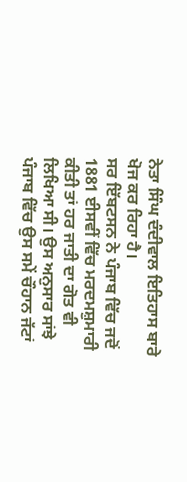ਨੇਤਾ ਸਿੰਘ ਦੰਦੀਵਾਲ ਇਤਿਹਾਸ ਬਾਰੇ ਖੋਜ ਕਰ ਰਿਹਾ ਹੈ।
ਸਰ ਇੱਬਟਸਨ ਨੇ ਪੰਜਾਬ ਵਿੱਚ ਜਦੋਂ 1881 ਈਸਵੀਂ ਵਿੱਚ ਮਰਦਮਸ਼ੁਮਾਰੀ ਕੀਤੀ ਤਾਂ ਹਰ ਜਾਤੀ ਦਾ ਗੋਤ ਵੀ ਲਿਖਿਆ ਸੀ। ਉਸ ਅਨੁਸਾਰ ਸਾਂਝੇ ਪੰਜਾਬ ਵਿੱਚ ਉਸ ਸਮੇਂ ਚੌਹਾਨ ਜੱਟਾਂ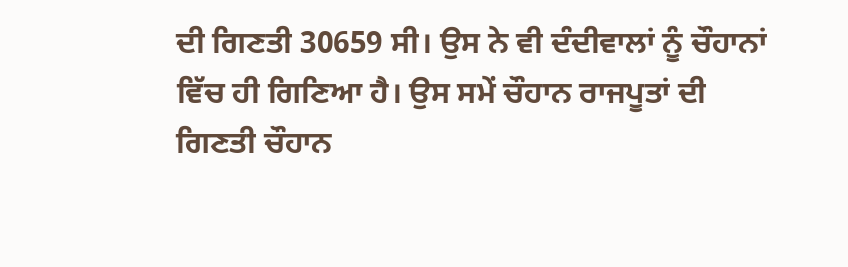ਦੀ ਗਿਣਤੀ 30659 ਸੀ। ਉਸ ਨੇ ਵੀ ਦੰਦੀਵਾਲਾਂ ਨੂੰ ਚੌਹਾਨਾਂ ਵਿੱਚ ਹੀ ਗਿਣਿਆ ਹੈ। ਉਸ ਸਮੇਂ ਚੌਹਾਨ ਰਾਜਪੂਤਾਂ ਦੀ ਗਿਣਤੀ ਚੌਹਾਨ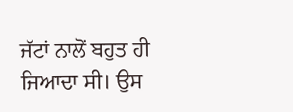ਜੱਟਾਂ ਨਾਲੋਂ ਬਹੁਤ ਹੀ ਜਿਆਦਾ ਸੀ। ਉਸ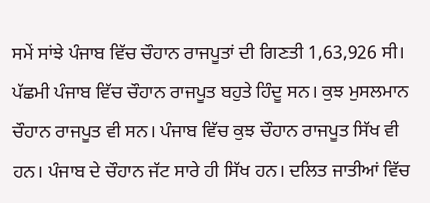ਸਮੇਂ ਸਾਂਝੇ ਪੰਜਾਬ ਵਿੱਚ ਚੌਹਾਨ ਰਾਜਪੂਤਾਂ ਦੀ ਗਿਣਤੀ 1,63,926 ਸੀ। ਪੱਛਮੀ ਪੰਜਾਬ ਵਿੱਚ ਚੌਹਾਨ ਰਾਜਪੂਤ ਬਹੁਤੇ ਹਿੰਦੂ ਸਨ। ਕੁਝ ਮੁਸਲਮਾਨ ਚੌਹਾਨ ਰਾਜਪੂਤ ਵੀ ਸਨ। ਪੰਜਾਬ ਵਿੱਚ ਕੁਝ ਚੌਹਾਨ ਰਾਜਪੂਤ ਸਿੱਖ ਵੀ ਹਨ। ਪੰਜਾਬ ਦੇ ਚੌਹਾਨ ਜੱਟ ਸਾਰੇ ਹੀ ਸਿੱਖ ਹਨ। ਦਲਿਤ ਜਾਤੀਆਂ ਵਿੱਚ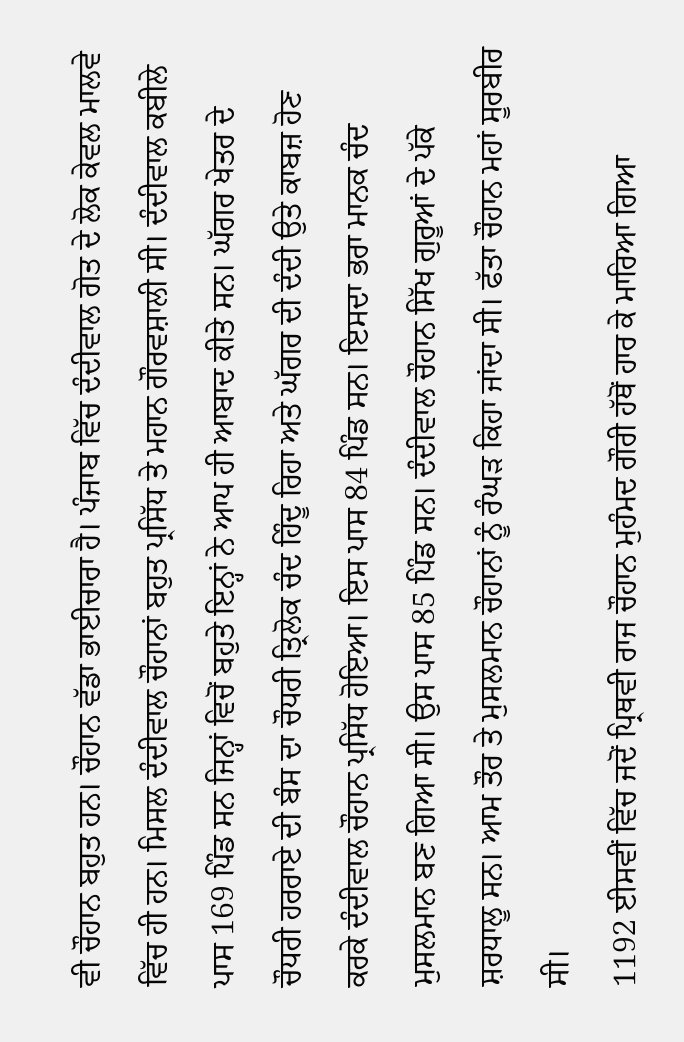ਵੀ ਚੌਹਾਨ ਬਹੁਤ ਹਨ। ਚੌਹਾਨ ਵੱਡਾ ਭਾਈਚਾਰਾ ਹੈ। ਪੰਜਾਬ ਵਿੱਚ ਦੰਦੀਵਾਲ ਗੋਤ ਦੇ ਲੋਕ ਕੇਵਲ ਮਾਲਵੇ ਵਿੱਚ ਹੀ ਹਨ। ਮਿਸਲ ਦੰਦੀਵਾਲ ਚੌਹਾਨਾਂ ਬਹੁਤ ਪ੍ਰਸਿੱਧ ਤੇ ਮਹਾਨ ਗੌਰਵਸ਼ਾਲੀ ਸੀ। ਦੰਦੀਵਾਲ ਕਬੀਲੇ ਪਾਸ 169 ਪਿੰਡ ਸਨ ਜਿਨ੍ਹਾਂ ਵਿਚੋਂ ਬਹੁਤੇ ਇਨ੍ਹਾਂ ਨੇ ਆਪ ਹੀ ਆਬਾਦ ਕੀਤੇ ਸਨ। ਘੱਗਰ ਖੇਤਰ ਦੇ ਚੌਧਰੀ ਹਰਰਾਏ ਦੀ ਬੰਸ ਦਾ ਚੌਧਰੀ ਤ੍ਰਿਲੋਕ ਚੰਦ ਹਿੰਦੂ ਰਿਹਾ ਅਤੇ ਘੱਗਰ ਦੀ ਦੰਦੀ ਉਤੇ ਕਾਬਜ਼ ਹੋਣ ਕਰਕੇ ਦੰਦੀਵਾਲ ਚੌਹਾਨ ਪ੍ਰਸਿੱਧ ਹੋਇਆ। ਇਸ ਪਾਸ 84 ਪਿੰਡ ਸਨ। ਇਸਦਾ ਭਰਾ ਮਾਨਕ ਚੰਦ ਮੁਸਲਮਾਨ ਬਣ ਗਿਆ ਸੀ। ਉਸ ਪਾਸ 85 ਪਿੰਡ ਸਨ। ਦੰਦੀਵਾਲ ਚੌਹਾਨ ਸਿੱਖ ਗੁਰੂਆਂ ਦੇ ਪੱਕੇ ਸ਼ਰਧਾਲੂ ਸਨ। ਆਮ ਤੌਰ ਤੇ ਮੁਸਲਮਾਨ ਚੌਹਾਨਾਂ ਨੂੰ ਰੰਘੜ ਕਿਹਾ ਜਾਂਦਾ ਸੀ। ਫੱਤਾ ਚੌਹਾਨ ਮਹਾਂ ਸੂਰਬੀਰ ਸੀ।
1192 ਈਸਵੀਂ ਵਿੱਚ ਜਦੋਂ ਪ੍ਰਿਥਵੀ ਰਾਜ ਚੌਹਾਨ ਮੁਹੰਮਦ ਗੌਰੀ ਹੱਥੋਂ ਹਾਰ ਕੇ ਮਾਰਿਆ ਗਿਆ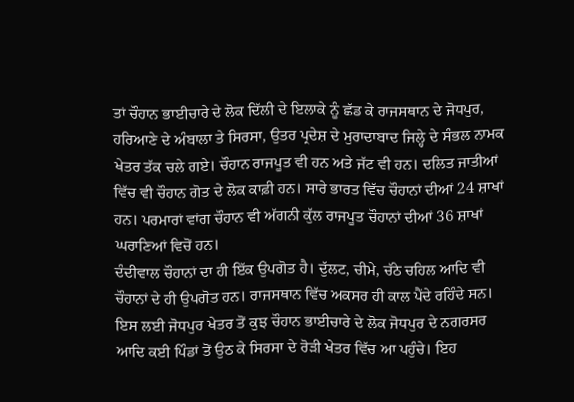ਤਾਂ ਚੌਹਾਨ ਭਾਈਚਾਰੇ ਦੇ ਲੋਕ ਦਿੱਲੀ ਦੇ ਇਲਾਕੇ ਨੂੰ ਛੱਡ ਕੇ ਰਾਜਸਥਾਨ ਦੇ ਜੋਧਪੁਰ, ਹਰਿਆਣੇ ਦੇ ਅੰਬਾਲਾ ਤੇ ਸਿਰਸਾ, ਉਤਰ ਪ੍ਰਦੇਸ਼ ਦੇ ਮੁਰਾਦਾਬਾਦ ਜਿਲ੍ਹੇ ਦੇ ਸੰਭਲ ਨਾਮਕ ਖੇਤਰ ਤੱਕ ਚਲੇ ਗਏ। ਚੌਹਾਨ ਰਾਜਪੂਤ ਵੀ ਹਨ ਅਤੇ ਜੱਟ ਵੀ ਹਨ। ਦਲਿਤ ਜਾਤੀਆਂ ਵਿੱਚ ਵੀ ਚੌਹਾਨ ਗੋਤ ਦੇ ਲੋਕ ਕਾਫ਼ੀ ਹਨ। ਸਾਰੇ ਭਾਰਤ ਵਿੱਚ ਚੌਹਾਨਾਂ ਦੀਆਂ 24 ਸ਼ਾਖਾਂ ਹਨ। ਪਰਮਾਰਾਂ ਵਾਂਗ ਚੌਹਾਨ ਵੀ ਅੱਗਨੀ ਕੁੱਲ ਰਾਜਪੂਤ ਚੌਹਾਨਾਂ ਦੀਆਂ 36 ਸ਼ਾਖਾਂ ਘਰਾਣਿਆਂ ਵਿਚੋਂ ਹਨ।
ਦੰਦੀਵਾਲ ਚੌਹਾਨਾਂ ਦਾ ਹੀ ਇੱਕ ਉਪਗੋਤ ਹੈ। ਦੁੱਲਟ, ਚੀਮੇ, ਚੱਠੇ ਚਹਿਲ ਆਦਿ ਵੀ ਚੌਹਾਨਾਂ ਦੇ ਹੀ ਉਪਗੋਤ ਹਨ। ਰਾਜਸਥਾਨ ਵਿੱਚ ਅਕਸਰ ਹੀ ਕਾਲ ਪੈਂਦੇ ਰਹਿੰਦੇ ਸਨ। ਇਸ ਲਈ ਜੋਧਪੁਰ ਖੇਤਰ ਤੋਂ ਕੁਝ ਚੌਹਾਨ ਭਾਈਚਾਰੇ ਦੇ ਲੋਕ ਜੋਧਪੁਰ ਦੇ ਨਗਰਸਰ ਆਦਿ ਕਈ ਪਿੰਡਾਂ ਤੋਂ ਉਠ ਕੇ ਸਿਰਸਾ ਦੇ ਰੋੜੀ ਖੇਤਰ ਵਿੱਚ ਆ ਪਹੁੰਚੇ। ਇਹ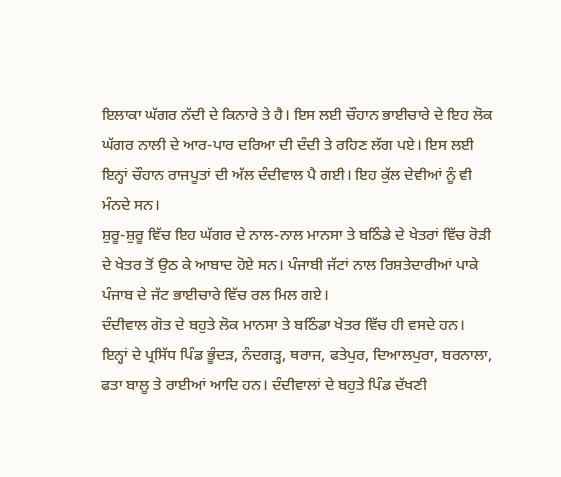ਇਲਾਕਾ ਘੱਗਰ ਨੱਦੀ ਦੇ ਕਿਨਾਰੇ ਤੇ ਹੈ। ਇਸ ਲਈ ਚੌਹਾਨ ਭਾਈਚਾਰੇ ਦੇ ਇਹ ਲੋਕ ਘੱਗਰ ਨਾਲੀ ਦੇ ਆਰ-ਪਾਰ ਦਰਿਆ ਦੀ ਦੰਦੀ ਤੇ ਰਹਿਣ ਲੱਗ ਪਏ। ਇਸ ਲਈ ਇਨ੍ਹਾਂ ਚੌਹਾਨ ਰਾਜਪੂਤਾਂ ਦੀ ਅੱਲ ਦੰਦੀਵਾਲ ਪੈ ਗਈ। ਇਹ ਕੁੱਲ ਦੇਵੀਆਂ ਨੂੰ ਵੀ ਮੰਨਦੇ ਸਨ।
ਸ਼ੁਰੂ-ਸ਼ੁਰੂ ਵਿੱਚ ਇਹ ਘੱਗਰ ਦੇ ਨਾਲ-ਨਾਲ ਮਾਨਸਾ ਤੇ ਬਠਿੰਡੇ ਦੇ ਖੇਤਰਾਂ ਵਿੱਚ ਰੋੜੀ ਦੇ ਖੇਤਰ ਤੋਂ ਉਠ ਕੇ ਆਬਾਦ ਹੋਏ ਸਨ। ਪੰਜਾਬੀ ਜੱਟਾਂ ਨਾਲ ਰਿਸ਼ਤੇਦਾਰੀਆਂ ਪਾਕੇ ਪੰਜਾਬ ਦੇ ਜੱਟ ਭਾਈਚਾਰੇ ਵਿੱਚ ਰਲ ਮਿਲ ਗਏ।
ਦੰਦੀਵਾਲ ਗੋਤ ਦੇ ਬਹੁਤੇ ਲੋਕ ਮਾਨਸਾ ਤੇ ਬਠਿੰਡਾ ਖੇਤਰ ਵਿੱਚ ਹੀ ਵਸਦੇ ਹਨ। ਇਨ੍ਹਾਂ ਦੇ ਪ੍ਰਸਿੱਧ ਪਿੰਡ ਭੂੰਦੜ, ਨੰਦਗੜ੍ਹ, ਥਰਾਜ, ਫਤੇਪੁਰ, ਦਿਆਲਪੁਰਾ, ਬਰਨਾਲਾ, ਫਤਾ ਬਾਲੂ ਤੇ ਰਾਈਆਂ ਆਦਿ ਹਨ। ਦੰਦੀਵਾਲਾਂ ਦੇ ਬਹੁਤੇ ਪਿੰਡ ਦੱਖਣੀ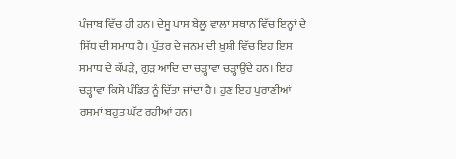ਪੰਜਾਬ ਵਿੱਚ ਹੀ ਹਨ। ਦੇਸੂ ਪਾਸ ਬੇਲੂ ਵਾਲਾ ਸਥਾਨ ਵਿੱਚ ਇਨ੍ਹਾਂ ਦੇ ਸਿੱਧ ਦੀ ਸਮਾਧ ਹੈ। ਪੁੱਤਰ ਦੇ ਜਨਮ ਦੀ ਖ਼ੁਸ਼ੀ ਵਿੱਚ ਇਹ ਇਸ ਸਮਾਧ ਦੇ ਕੱਪੜੇ, ਗੁੜ ਆਦਿ ਦਾ ਚੜ੍ਹਾਵਾ ਚੜ੍ਹਾਉਂਦੇ ਹਨ। ਇਹ ਚੜ੍ਹਾਵਾ ਕਿਸੇ ਪੰਡਿਤ ਨੂੰ ਦਿੱਤਾ ਜਾਂਦਾ ਹੈ। ਹੁਣ ਇਹ ਪੁਰਾਣੀਆਂ ਰਸਮਾਂ ਬਹੁਤ ਘੱਟ ਰਹੀਆਂ ਹਨ।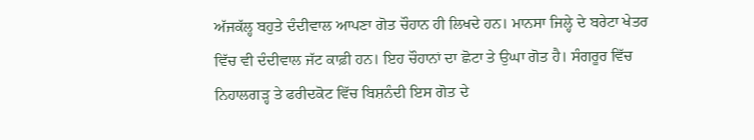ਅੱਜਕੱਲ੍ਹ ਬਹੁਤੇ ਦੰਦੀਵਾਲ ਆਪਣਾ ਗੋਤ ਚੌਹਾਨ ਹੀ ਲਿਖਦੇ ਹਨ। ਮਾਨਸਾ ਜਿਲ੍ਹੇ ਦੇ ਬਰੇਟਾ ਖੇਤਰ ਵਿੱਚ ਵੀ ਦੰਦੀਵਾਲ ਜੱਟ ਕਾਫ਼ੀ ਹਨ। ਇਹ ਚੌਹਾਨਾਂ ਦਾ ਛੋਟਾ ਤੇ ਉਘਾ ਗੋਤ ਹੈ। ਸੰਗਰੂਰ ਵਿੱਚ ਨਿਹਾਲਗੜ੍ਹ ਤੇ ਫਰੀਦਕੋਟ ਵਿੱਚ ਬਿਸ਼ਨੰਦੀ ਇਸ ਗੋਤ ਦੇ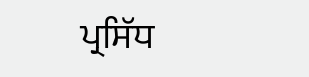ਪ੍ਰਸਿੱਧ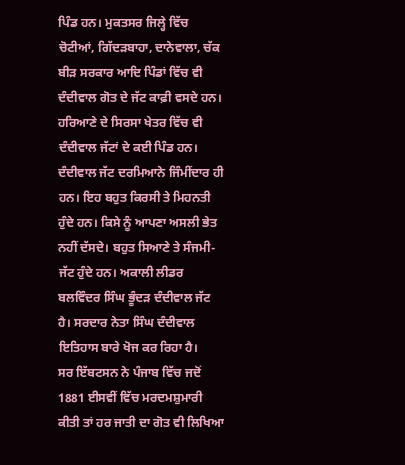ਪਿੰਡ ਹਨ। ਮੁਕਤਸਰ ਜਿਲ੍ਹੇ ਵਿੱਚ ਚੋਟੀਆਂ, ਗਿੱਦੜਬਾਹਾ, ਦਾਨੇਵਾਲਾ, ਚੱਕ ਬੀੜ ਸਰਕਾਰ ਆਦਿ ਪਿੰਡਾਂ ਵਿੱਚ ਵੀ ਦੰਦੀਵਾਲ ਗੋਤ ਦੇ ਜੱਟ ਕਾਫ਼ੀ ਵਸਦੇ ਹਨ। ਹਰਿਆਣੇ ਦੇ ਸਿਰਸਾ ਖੇਤਰ ਵਿੱਚ ਵੀ ਦੰਦੀਵਾਲ ਜੱਟਾਂ ਦੇ ਕਈ ਪਿੰਡ ਹਨ।
ਦੰਦੀਵਾਲ ਜੱਟ ਦਰਮਿਆਨੇ ਜਿੰਮੀਂਦਾਰ ਹੀ ਹਨ। ਇਹ ਬਹੁਤ ਕਿਰਸੀ ਤੇ ਮਿਹਨਤੀ ਹੁੰਦੇ ਹਨ। ਕਿਸੇ ਨੂੰ ਆਪਣਾ ਅਸਲੀ ਭੇਤ ਨਹੀਂ ਦੱਸਦੇ। ਬਹੁਤ ਸਿਆਣੇ ਤੇ ਸੰਜਮੀ-ਜੱਟ ਹੁੰਦੇ ਹਨ। ਅਕਾਲੀ ਲੀਡਰ ਬਲਵਿੰਦਰ ਸਿੰਘ ਭੂੰਦੜ ਦੰਦੀਵਾਲ ਜੱਟ ਹੈ। ਸਰਦਾਰ ਨੇਤਾ ਸਿੰਘ ਦੰਦੀਵਾਲ ਇਤਿਹਾਸ ਬਾਰੇ ਖੋਜ ਕਰ ਰਿਹਾ ਹੈ।
ਸਰ ਇੱਬਟਸਨ ਨੇ ਪੰਜਾਬ ਵਿੱਚ ਜਦੋਂ 1881 ਈਸਵੀਂ ਵਿੱਚ ਮਰਦਮਸ਼ੁਮਾਰੀ ਕੀਤੀ ਤਾਂ ਹਰ ਜਾਤੀ ਦਾ ਗੋਤ ਵੀ ਲਿਖਿਆ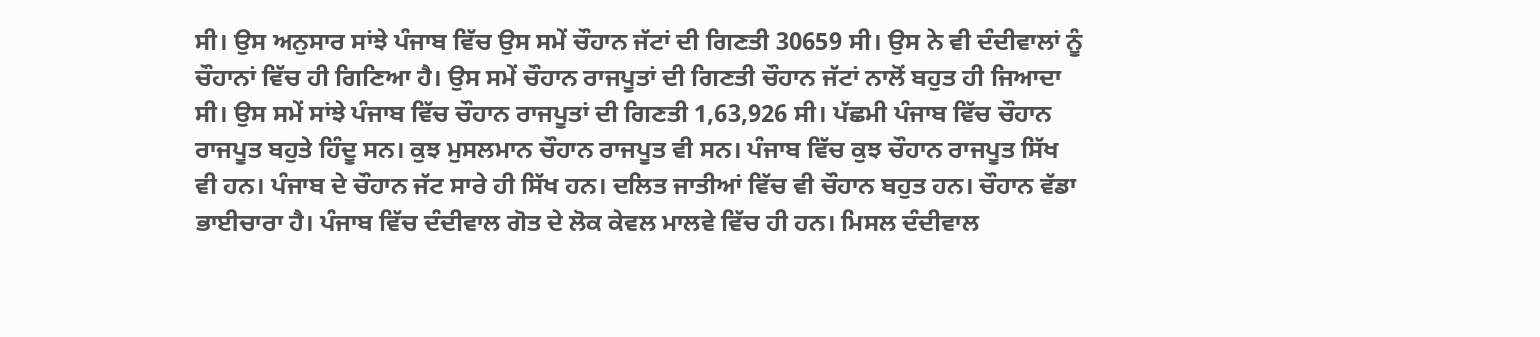ਸੀ। ਉਸ ਅਨੁਸਾਰ ਸਾਂਝੇ ਪੰਜਾਬ ਵਿੱਚ ਉਸ ਸਮੇਂ ਚੌਹਾਨ ਜੱਟਾਂ ਦੀ ਗਿਣਤੀ 30659 ਸੀ। ਉਸ ਨੇ ਵੀ ਦੰਦੀਵਾਲਾਂ ਨੂੰ ਚੌਹਾਨਾਂ ਵਿੱਚ ਹੀ ਗਿਣਿਆ ਹੈ। ਉਸ ਸਮੇਂ ਚੌਹਾਨ ਰਾਜਪੂਤਾਂ ਦੀ ਗਿਣਤੀ ਚੌਹਾਨ ਜੱਟਾਂ ਨਾਲੋਂ ਬਹੁਤ ਹੀ ਜਿਆਦਾ ਸੀ। ਉਸ ਸਮੇਂ ਸਾਂਝੇ ਪੰਜਾਬ ਵਿੱਚ ਚੌਹਾਨ ਰਾਜਪੂਤਾਂ ਦੀ ਗਿਣਤੀ 1,63,926 ਸੀ। ਪੱਛਮੀ ਪੰਜਾਬ ਵਿੱਚ ਚੌਹਾਨ ਰਾਜਪੂਤ ਬਹੁਤੇ ਹਿੰਦੂ ਸਨ। ਕੁਝ ਮੁਸਲਮਾਨ ਚੌਹਾਨ ਰਾਜਪੂਤ ਵੀ ਸਨ। ਪੰਜਾਬ ਵਿੱਚ ਕੁਝ ਚੌਹਾਨ ਰਾਜਪੂਤ ਸਿੱਖ ਵੀ ਹਨ। ਪੰਜਾਬ ਦੇ ਚੌਹਾਨ ਜੱਟ ਸਾਰੇ ਹੀ ਸਿੱਖ ਹਨ। ਦਲਿਤ ਜਾਤੀਆਂ ਵਿੱਚ ਵੀ ਚੌਹਾਨ ਬਹੁਤ ਹਨ। ਚੌਹਾਨ ਵੱਡਾ ਭਾਈਚਾਰਾ ਹੈ। ਪੰਜਾਬ ਵਿੱਚ ਦੰਦੀਵਾਲ ਗੋਤ ਦੇ ਲੋਕ ਕੇਵਲ ਮਾਲਵੇ ਵਿੱਚ ਹੀ ਹਨ। ਮਿਸਲ ਦੰਦੀਵਾਲ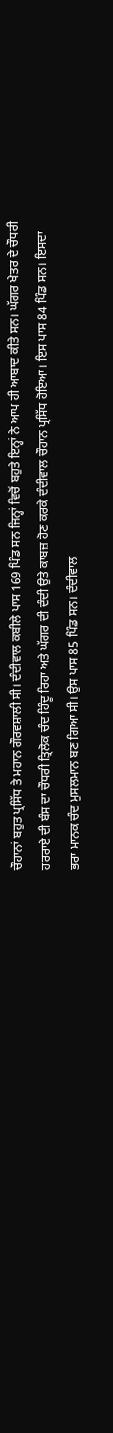ਚੌਹਾਨਾਂ ਬਹੁਤ ਪ੍ਰਸਿੱਧ ਤੇ ਮਹਾਨ ਗੌਰਵਸ਼ਾਲੀ ਸੀ। ਦੰਦੀਵਾਲ ਕਬੀਲੇ ਪਾਸ 169 ਪਿੰਡ ਸਨ ਜਿਨ੍ਹਾਂ ਵਿਚੋਂ ਬਹੁਤੇ ਇਨ੍ਹਾਂ ਨੇ ਆਪ ਹੀ ਆਬਾਦ ਕੀਤੇ ਸਨ। ਘੱਗਰ ਖੇਤਰ ਦੇ ਚੌਧਰੀ ਹਰਰਾਏ ਦੀ ਬੰਸ ਦਾ ਚੌਧਰੀ ਤ੍ਰਿਲੋਕ ਚੰਦ ਹਿੰਦੂ ਰਿਹਾ ਅਤੇ ਘੱਗਰ ਦੀ ਦੰਦੀ ਉਤੇ ਕਾਬਜ਼ ਹੋਣ ਕਰਕੇ ਦੰਦੀਵਾਲ ਚੌਹਾਨ ਪ੍ਰਸਿੱਧ ਹੋਇਆ। ਇਸ ਪਾਸ 84 ਪਿੰਡ ਸਨ। ਇਸਦਾ ਭਰਾ ਮਾਨਕ ਚੰਦ ਮੁਸਲਮਾਨ ਬਣ ਗਿਆ ਸੀ। ਉਸ ਪਾਸ 85 ਪਿੰਡ ਸਨ। ਦੰਦੀਵਾਲ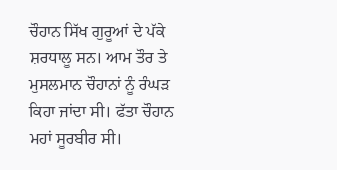ਚੌਹਾਨ ਸਿੱਖ ਗੁਰੂਆਂ ਦੇ ਪੱਕੇ ਸ਼ਰਧਾਲੂ ਸਨ। ਆਮ ਤੌਰ ਤੇ ਮੁਸਲਮਾਨ ਚੌਹਾਨਾਂ ਨੂੰ ਰੰਘੜ ਕਿਹਾ ਜਾਂਦਾ ਸੀ। ਫੱਤਾ ਚੌਹਾਨ ਮਹਾਂ ਸੂਰਬੀਰ ਸੀ।